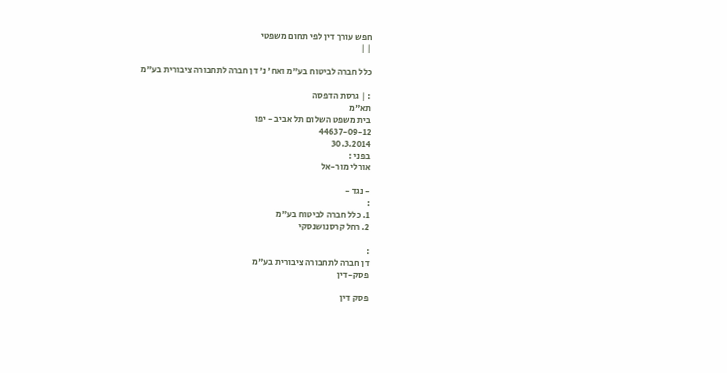חפש עורך דין לפי תחום משפטי
| |

כלל חברה לביטוח בע"מ ואח' נ' דן חברה לתחבורה ציבורית בע"מ

: | גרסת הדפסה
תא"מ
בית משפט השלום תל אביב - יפו
44637-09-12
30.3.2014
בפני :
אורלי מור-אל

- נגד -
:
1. כלל חברה לביטוח בע"מ
2. רחל קרסנושנסקי

:
דן חברה לתחבורה ציבורית בע"מ
פסק-דין

פסק דין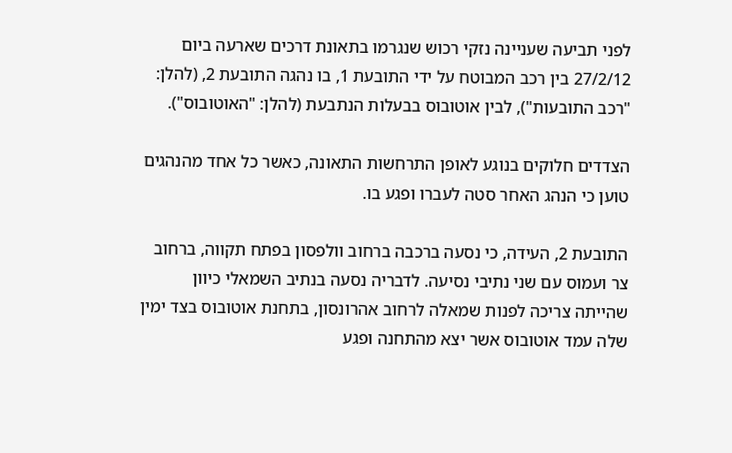לפני תביעה שעניינה נזקי רכוש שנגרמו בתאונת דרכים שארעה ביום 27/2/12 בין רכב המבוטח על ידי התובעת 1, בו נהגה התובעת 2, (להלן: "רכב התובעות"), לבין אוטובוס בבעלות הנתבעת (להלן: "האוטובוס").

הצדדים חלוקים בנוגע לאופן התרחשות התאונה, כאשר כל אחד מהנהגים טוען כי הנהג האחר סטה לעברו ופגע בו.

התובעת 2, העידה, כי נסעה ברכבה ברחוב וולפסון בפתח תקווה, ברחוב צר ועמוס עם שני נתיבי נסיעה. לדבריה נסעה בנתיב השמאלי כיוון שהייתה צריכה לפנות שמאלה לרחוב אהרונסון, בתחנת אוטובוס בצד ימין שלה עמד אוטובוס אשר יצא מהתחנה ופגע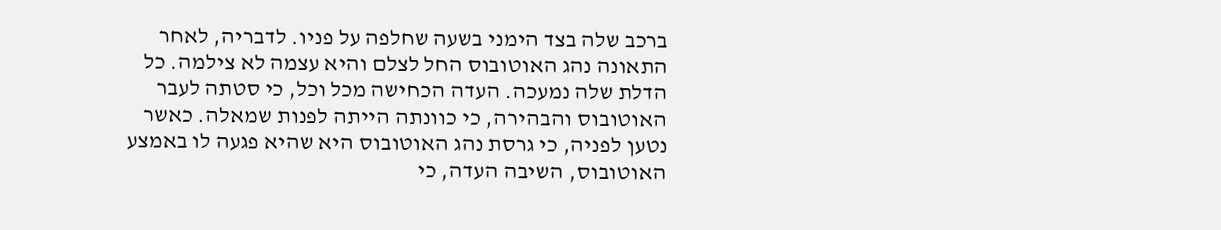ברכב שלה בצד הימני בשעה שחלפה על פניו. לדבריה, לאחר התאונה נהג האוטובוס החל לצלם והיא עצמה לא צילמה. כל הדלת שלה נמעכה. העדה הכחישה מכל וכל, כי סטתה לעבר האוטובוס והבהירה, כי כוונתה הייתה לפנות שמאלה. כאשר נטען לפניה, כי גרסת נהג האוטובוס היא שהיא פגעה לו באמצע האוטובוס, השיבה העדה, כי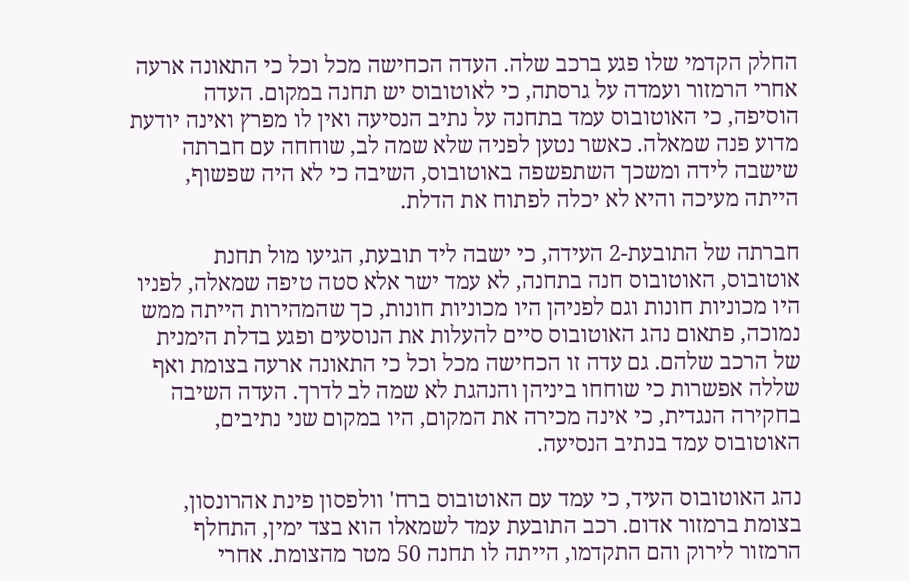החלק הקדמי שלו פגע ברכב שלה. העדה הכחישה מכל וכל כי התאונה ארעה אחרי הרמזור ועמדה על גרסתה, כי לאוטובוס יש תחנה במקום. העדה הוסיפה, כי האוטובוס עמד בתחנה על נתיב הנסיעה ואין לו מפרץ ואינה יודעת מדוע פנה שמאלה. כאשר נטען לפניה שלא שמה לב, שוחחה עם חברתה שישבה לידה ומשכך השתפשפה באוטובוס, השיבה כי לא היה שפשוף, הייתה מעיכה והיא לא יכלה לפתוח את הדלת.

חברתה של התובעת-2 העידה, כי ישבה ליד תובעת, הגיעו מול תחנת אוטובוס, האוטובוס חנה בתחנה, לא עמד ישר אלא סטה טיפה שמאלה, לפניו היו מכוניות חונות וגם לפניהן היו מכוניות חונות, כך שהמהירות הייתה ממש נמוכה, פתאום נהג האוטובוס סיים להעלות את הנוסעים ופגע בדלת הימנית של הרכב שלהם. גם עדה זו הכחישה מכל וכל כי התאונה ארעה בצומת ואף שללה אפשרות כי שוחחו ביניהן והנהגת לא שמה לב לדרך. העדה השיבה בחקירה הנגדית, כי אינה מכירה את המקום, היו במקום שני נתיבים, האוטובוס עמד בנתיב הנסיעה.

נהג האוטובוס העיד, כי עמד עם האוטובוס ברח' וולפסון פינת אהרונסון, בצומת ברמזור אדום. רכב התובעת עמד לשמאלו הוא בצד ימין, התחלף הרמזור לירוק והם התקדמו, הייתה לו תחנה 50 מטר מהצומת. אחרי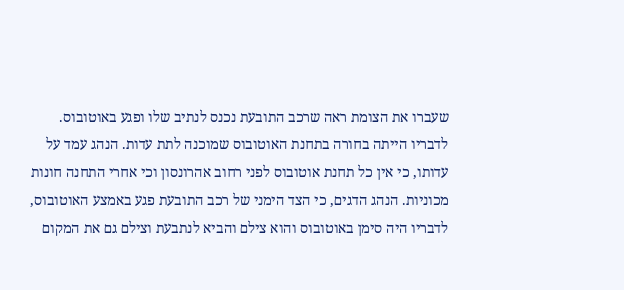שעברו את הצומת ראה שרכב התובעת נכנס לנתיב שלו ופגע באוטובוס. לדבריו הייתה בחורה בתחנת האוטובוס שמוכנה לתת עדות. הנהג עמד על עדותו, כי אין כל תחנת אוטובוס לפני רחוב אהרונסון וכי אחרי התחנה חונות מכוניות. הנהג הדגים, כי הצד הימני של רכב התובעת פגע באמצע האוטובוס, לדבריו היה סימן באוטובוס והוא צילם והביא לנתבעת וצילם גם את המקום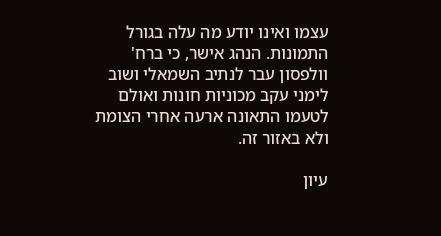עצמו ואינו יודע מה עלה בגורל התמונות. הנהג אישר, כי ברח' וולפסון עבר לנתיב השמאלי ושוב לימני עקב מכוניות חונות ואולם לטעמו התאונה ארעה אחרי הצומת ולא באזור זה.

עיון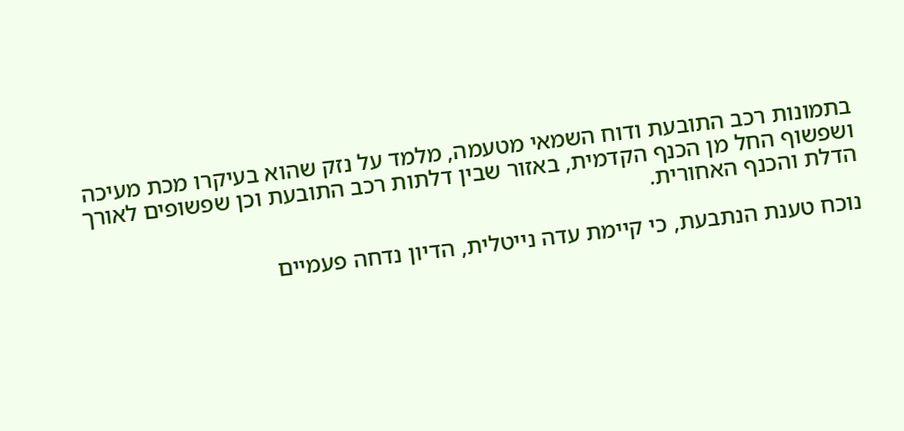בתמונות רכב התובעת ודוח השמאי מטעמה, מלמד על נזק שהוא בעיקרו מכת מעיכה ושפשוף החל מן הכנף הקדמית, באזור שבין דלתות רכב התובעת וכן שפשופים לאורך הדלת והכנף האחורית.

נוכח טענת הנתבעת, כי קיימת עדה נייטלית, הדיון נדחה פעמיים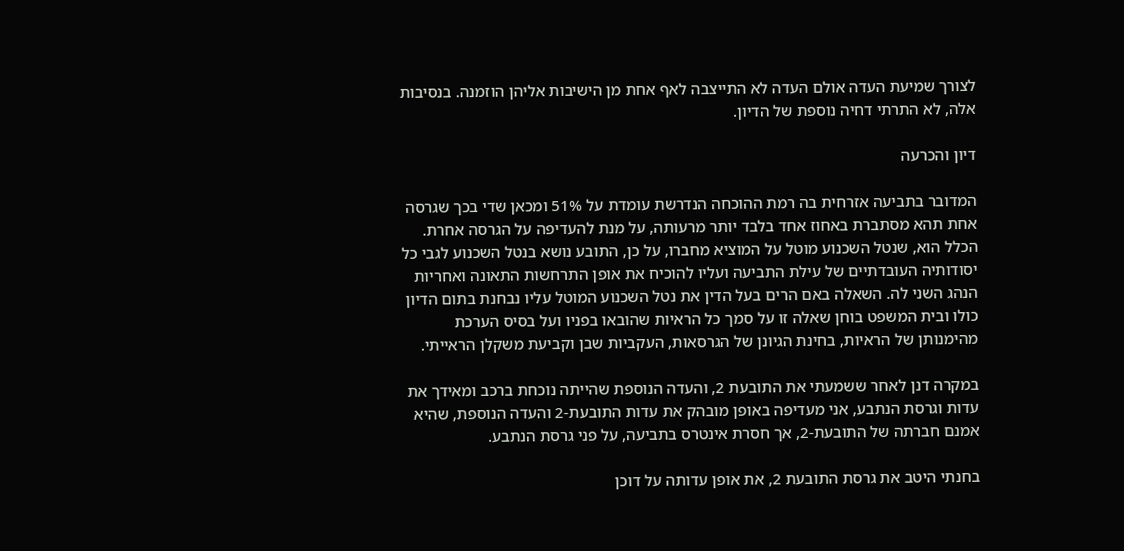לצורך שמיעת העדה אולם העדה לא התייצבה לאף אחת מן הישיבות אליהן הוזמנה. בנסיבות אלה, לא התרתי דחיה נוספת של הדיון.

דיון והכרעה

המדובר בתביעה אזרחית בה רמת ההוכחה הנדרשת עומדת על 51% ומכאן שדי בכך שגרסה אחת תהא מסתברת באחוז אחד בלבד יותר מרעותה, על מנת להעדיפה על הגרסה אחרת. הכלל הוא, שנטל השכנוע מוטל על המוציא מחברו, על כן, התובע נושא בנטל השכנוע לגבי כל יסודותיה העובדתיים של עילת התביעה ועליו להוכיח את אופן התרחשות התאונה ואחריות הנהג השני לה. השאלה באם הרים בעל הדין את נטל השכנוע המוטל עליו נבחנת בתום הדיון כולו ובית המשפט בוחן שאלה זו על סמך כל הראיות שהובאו בפניו ועל בסיס הערכת מהימנותן של הראיות, בחינת הגיונן של הגרסאות, העקביות שבן וקביעת משקלן הראייתי.

במקרה דנן לאחר ששמעתי את התובעת 2, והעדה הנוספת שהייתה נוכחת ברכב ומאידך את עדות וגרסת הנתבע, אני מעדיפה באופן מובהק את עדות התובעת-2 והעדה הנוספת, שהיא אמנם חברתה של התובעת-2, אך חסרת אינטרס בתביעה, על פני גרסת הנתבע.

בחנתי היטב את גרסת התובעת 2, את אופן עדותה על דוכן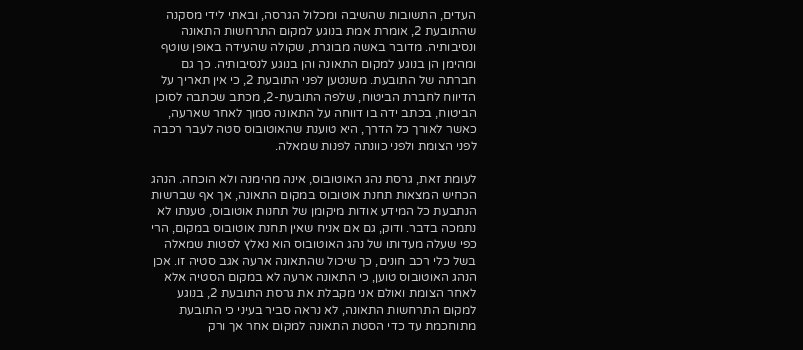העדים, התשובות שהשיבה ומכלול הגרסה, ובאתי לידי מסקנה שהתובעת 2, אומרת אמת בנוגע למקום התרחשות התאונה ונסיבותיה. מדובר באשה מבוגרת, שקולה שהעידה באופן שוטף ומהימן הן בנוגע למקום התאונה והן בנוגע לנסיבותיה. כך גם חברתה של התובעת. משנטען לפני התובעת 2, כי אין תאריך על הדיווח לחברת הביטוח, שלפה התובעת-2, מכתב שכתבה לסוכן הביטוח, בכתב ידה בו דווחה על התאונה סמוך לאחר שארעה, כאשר לאורך כל הדרך, היא טוענת שהאוטובוס סטה לעבר רכבה לפני הצומת ולפני כוונתה לפנות שמאלה.

לעומת זאת, גרסת נהג האוטובוס, אינה מהימנה ולא הוכחה. הנהג הכחיש המצאות תחנת אוטובוס במקום התאונה, אך אף שברשות הנתבעת כל המידע אודות מיקומן של תחנות אוטובוס, טענתו לא נתמכה בדבר. ודוק, גם אם אניח שאין תחנת אוטובוס במקום, הרי כפי שעלה מעדותו של נהג האוטובוס הוא נאלץ לסטות שמאלה בשל כלי רכב חונים, כך שיכול שהתאונה ארעה אגב סטיה זו. אכן הנהג האוטובוס טוען, כי התאונה ארעה לא במקום הסטיה אלא לאחר הצומת ואולם אני מקבלת את גרסת התובעת 2, בנוגע למקום התרחשות התאונה, לא נראה סביר בעיני כי התובעת מתוחכמת עד כדי הסטת התאונה למקום אחר אך ורק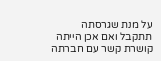על מנת שגרסתה תתקבל ואם אכן הייתה קושרת קשר עם חברתה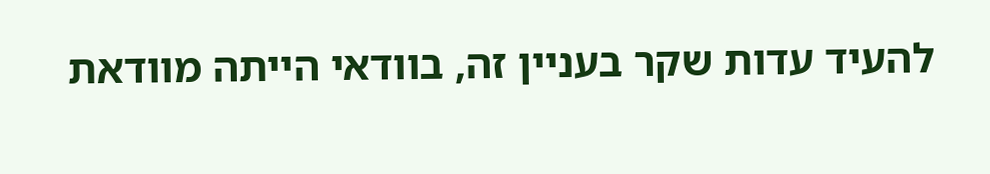להעיד עדות שקר בעניין זה, בוודאי הייתה מוודאת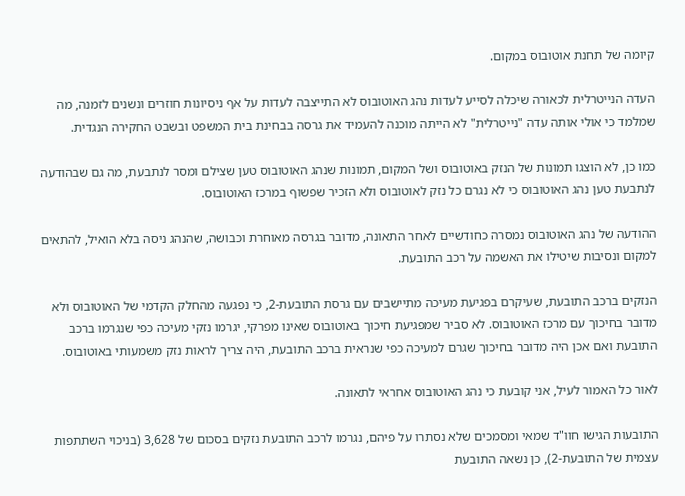קיומה של תחנת אוטובוס במקום.

העדה הנייטרלית לכאורה שיכלה לסייע לעדות נהג האוטובוס לא התייצבה לעדות על אף ניסיונות חוזרים ונשנים לזמנה, מה שמלמד כי אולי אותה עדה "נייטרלית" לא הייתה מוכנה להעמיד את גרסה בבחינת בית המשפט ובשבט החקירה הנגדית.

כמו כן, לא הוצגו תמונות של הנזק באוטובוס ושל המקום, תמונות שנהג האוטובוס טען שצילם ומסר לנתבעת, מה גם שבהודעה לנתבעת טען נהג האוטובוס כי לא נגרם כל נזק לאוטובוס ולא הזכיר שפשוף במרכז האוטובוס.

ההודעה של נהג האוטובוס נמסרה כחודשיים לאחר התאונה, מדובר בגרסה מאוחרת וכבושה, שהנהג ניסה בלא הואיל, להתאים למקום ונסיבות שיטילו את האשמה על רכב התובעת.

הנזקים ברכב התובעת, שעיקרם בפגיעת מעיכה מתיישבים עם גרסת התובעת-2, כי נפגעה מהחלק הקדמי של האוטובוס ולא מדובר בחיכוך עם מרכז האוטובוס. לא סביר שמפגיעת חיכוך באוטובוס שאינו מפרקי, יגרמו נזקי מעיכה כפי שנגרמו ברכב התובעת ואם אכן היה מדובר בחיכוך שגרם למעיכה כפי שנראית ברכב התובעת, היה צריך לראות נזק משמעותי באוטובוס.

לאור כל האמור לעיל, אני קובעת כי נהג האוטובוס אחראי לתאונה.

התובעות הגישו חוו"ד שמאי ומסמכים שלא נסתרו על פיהם, נגרמו לרכב התובעת נזקים בסכום של 3,628 (בניכוי השתתפות עצמית של התובעת-2), כן נשאה התובעת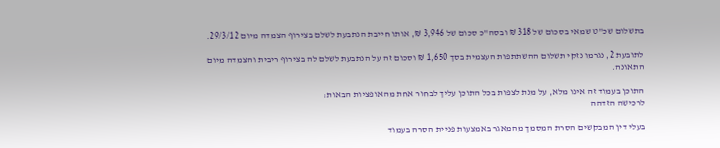בתשלום שכ"ט שמאי בסכום של 318 ₪ ובסה"כ סכום של 3,946 ₪, אותו חייבת הנתבעת לשלם בצירוף הצמדה מיום 29/3/12.

לתובעת 2, נגרמו נזקי תשלום ההשתתפות העצמית בסך 1,650 ₪ וסכום זה על הנתבעת לשלם לה בצירוף ריבית והצמדה מיום התאונה.

התוכן בעמוד זה אינו מלא, על מנת לצפות בכל התוכן עליך לבחור אחת מהאופציות הבאות:
לרכישה הזדהה

בעלי דין המבקשים הסרת המסמך מהמאגר באמצעות פניית הסרה בעמוד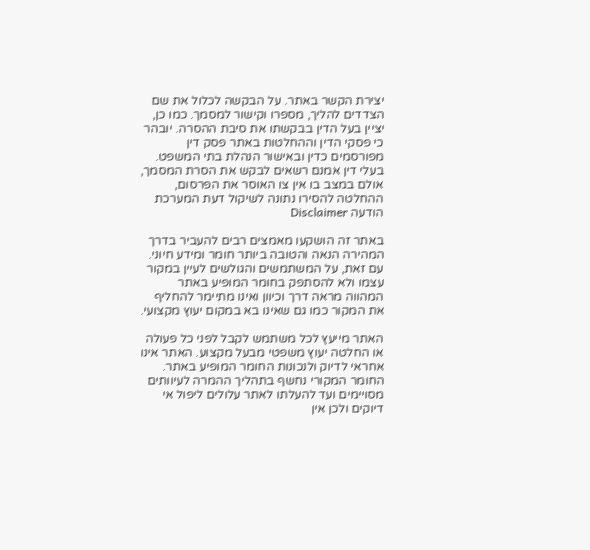יצירת הקשר באתר. על הבקשה לכלול את שם הצדדים להליך, מספרו וקישור למסמך. כמו כן, יציין בעל הדין בבקשתו את סיבת ההסרה. יובהר כי פסקי הדין וההחלטות באתר פסק דין מפורסמים כדין ובאישור הנהלת בתי המשפט. בעלי דין אמנם רשאים לבקש את הסרת המסמך, אולם במצב בו אין צו האוסר את הפרסום, ההחלטה להסירו נתונה לשיקול דעת המערכת
הודעה Disclaimer

באתר זה הושקעו מאמצים רבים להעביר בדרך המהירה הנאה והטובה ביותר חומר ומידע חיוני. עם זאת, על המשתמשים והגולשים לעיין במקור עצמו ולא להסתפק בחומר המופיע באתר המהווה מראה דרך וכיוון ואינו מתיימר להחליף את המקור כמו גם שאינו בא במקום יעוץ מקצועי.

האתר מייעץ לכל משתמש לקבל לפני כל פעולה או החלטה יעוץ משפטי מבעל מקצוע. האתר אינו אחראי לדיוק ולנכונות החומר המופיע באתר. החומר המקורי נחשף בתהליך ההמרה לעיוותים מסויימים ועד להעלתו לאתר עלולים ליפול אי דיוקים ולכן אין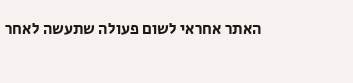האתר אחראי לשום פעולה שתעשה לאחר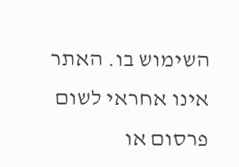השימוש בו. האתר אינו אחראי לשום פרסום או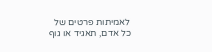לאמיתות פרטים של כל אדם, תאגיד או גוף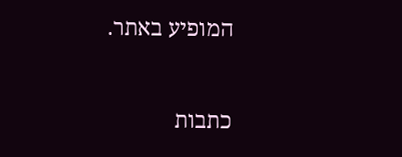המופיע באתר.


כתבות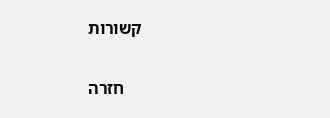קשורות

    חזרה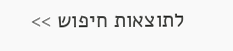לתוצאות חיפוש >>